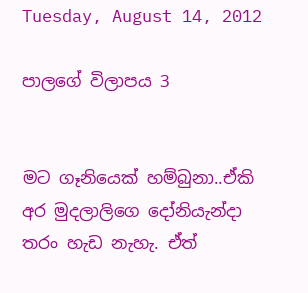Tuesday, August 14, 2012

පාලගේ විලාපය 3


මට ගෑනියෙක් හම්බුනා..ඒකි අර මුදලාලිගෙ දෝනියැන්දා තරං හැඩ නැහැ. ඒත්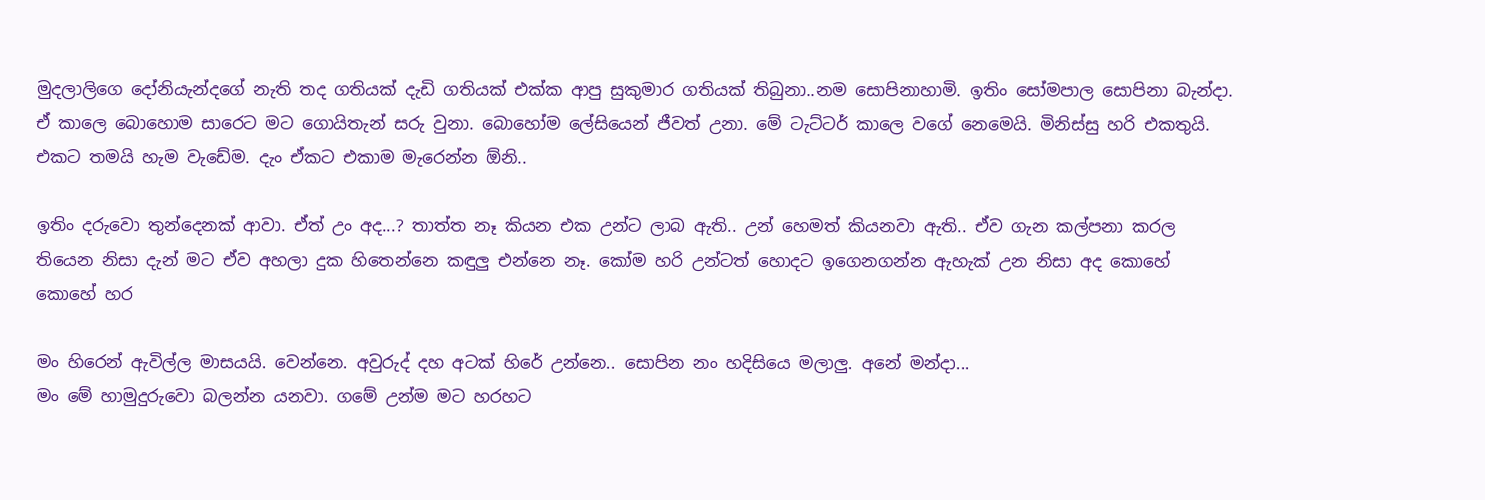මුදලාලිගෙ දෝනියැන්දගේ නැති තද ගතියක් දැඩි ගතියක් එක්ක ආපු සුකුමාර ගතියක් තිබුනා..නම සොපිනාහාමි. ඉතිං සෝමපාල සොපිනා බැන්දා. ඒ කාලෙ බොහොම සාරෙට මට ගොයිතැන් සරු වුනා. බොහෝම ලේසියෙන් ජීවත් උනා. මේ ටැට්ටර් කාලෙ වගේ නෙමෙයි. මිනිස්සු හරි එකතුයි. එකට තමයි හැම වැඩේම. දැං ඒකට එකාම මැරෙන්න ඕනි..

ඉතිං දරුවො තුන්දෙනක් ආවා. ඒත් උං අද...? තාත්ත නෑ කියන එක උන්ට ලාබ ඇති.. උන් හෙමත් කියනවා ඇති.. ඒව ගැන කල්පනා කරල තියෙන නිසා දැන් මට ඒව අහලා දුක හිතෙන්නෙ කඳුලු එන්නෙ නෑ. කෝම හරි උන්ටත් හොදට ඉගෙනගන්න ඇහැක් උන නිසා අද කොහේ කොහේ හර

මං හිරෙන් ඇවිල්ල මාසයයි. වෙන්නෙ. අවුරුද් දහ අටක් හිරේ උන්නෙ.. සොපින නං හදිසියෙ මලාලු. අනේ මන්දා...
මං මේ හාමුදුරුවො බලන්න යනවා. ගමේ උන්ම මට හරහට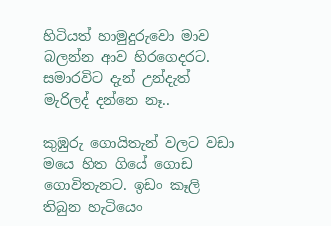හිටියත් හාමුදුරුවො මාව බලන්න ආව හිරගෙදරට. සමාරවිට දැන් උන්දැත් මැරිලද් දන්නෙ නෑ..

කුඹුරු ගොයිතැන් වලට වඩා මයෙ හිත ගියේ ගොඩ ගොවිතැනට. ඉඩං කෑලි තිබුන හැටියෙං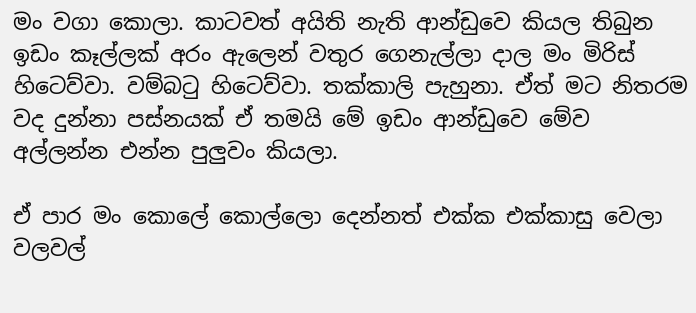මං වගා කොලා. කාටවත් අයිති නැති ආන්ඩුවෙ කියල තිබුන ඉඩං කෑල්ලක් අරං ඇලෙන් වතුර ගෙනැල්ලා දාල මං මිරිස් හිටෙව්වා. වම්බටු හිටෙව්වා. තක්කාලි පැහුනා. ඒත් මට නිතරම වද දුන්නා පස්නයක් ඒ තමයි මේ ඉඩං ආන්ඩුවෙ මේව අල්ලන්න එන්න පුලුවං කියලා.

ඒ පාර මං කොලේ කොල්ලො දෙන්නත් එක්ක එක්කාසු වෙලා වලවල්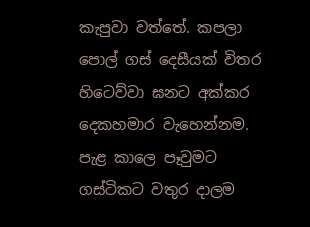කැපුවා වත්තේ. කපලා පොල් ගස් දෙසීයක් විතර හිටෙව්වා ඝනට අක්කර දෙකහමාර වැහෙන්නම. පැළ කාලෙ පෑවුමට ගස්ටිකට වතුර දාලම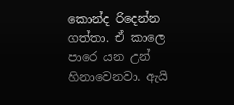කොන්ද රිදෙන්න ගත්තා. ඒ කාලෙ පාරෙ යන උන් හිනාවෙනවා. ඇයි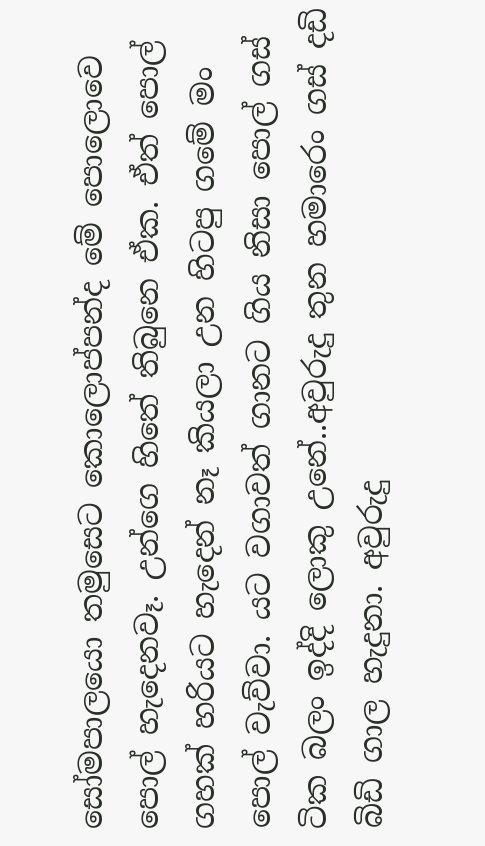සෝමපාලයො තමුසෙට කොලොප්පන්ද මේ පොලොවෙ පොල් හැදෙනවෑ. උන්ගෙ හිතේ තිබුනෙ ඒක. ඒත් පොල් ගහක් හරියට හැදෙන් නෑ කියලා උන හිටපු ගමේ මං පොල් වැව්වා. යට වගාවත් ගානට ගිය නිසා පොල් ගස් ටික බලං ඉද්දි ලොකු උනේ..අවුරුදු තුන හමාරෙං ගස් දඩි බිඩි ගාල හැදුනා. අවුරුදු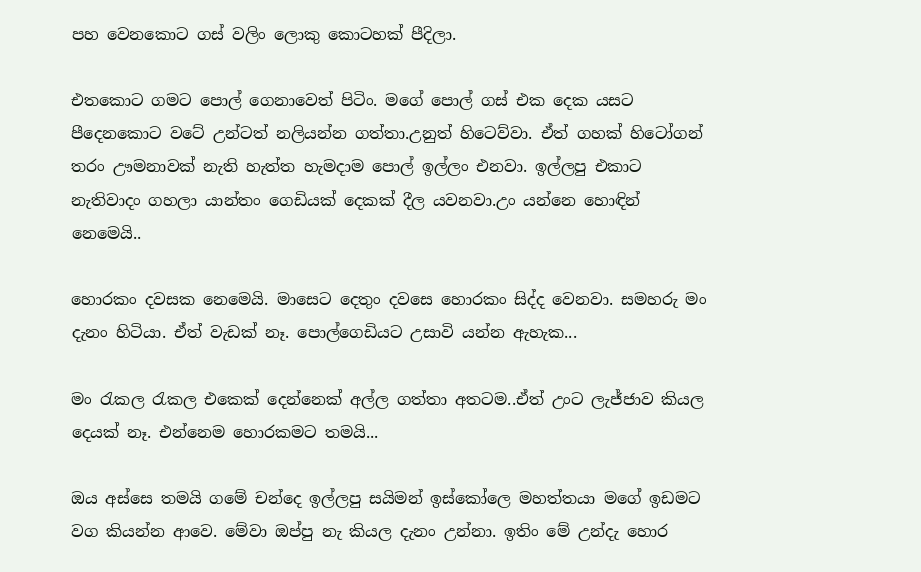පහ වෙනකොට ගස් වලිං ලොකු කොටහක් පීදිලා.

එතකොට ගමට පොල් ගෙනාවෙත් පිටිං. මගේ පොල් ගස් එක දෙක යසට පීදෙනකොට වටේ උන්ටත් නලියන්න ගත්තා.උනුත් හිටෙව්වා. ඒත් ගහක් හිටෝගන් තරං ඌමනාවක් නැති හැත්ත හැමදාම පොල් ඉල්ලං එනවා. ඉල්ලපු එකාට නැතිවාදං ගහලා යාන්තං ගෙඩියක් දෙකක් දීල යවනවා.උං යන්නෙ හොඳින් නෙමෙයි..

හොරකං දවසක නෙමෙයි. මාසෙට දෙතුං දවසෙ හොරකං සිද්ද වෙනවා. සමහරු මං දැනං හිටියා. ඒත් වැඩක් නෑ. පොල්ගෙඩියට උසාවි යන්න ඇහැක...

මං රැකල රැකල එකෙක් දෙන්නෙක් අල්ල ගත්තා අතටම..ඒත් උංට ලැජ්ජාව කියල දෙයක් නෑ. එන්නෙම හොරකමට තමයි...

ඔය අස්සෙ තමයි ගමේ චන්දෙ ඉල්ලපු සයිමන් ඉස්කෝලෙ මහත්තයා මගේ ඉඩමට වග කියන්න ආවෙ. මේවා ඔප්පු නැ කියල දැනං උන්නා. ඉතිං මේ උන්දැ හොර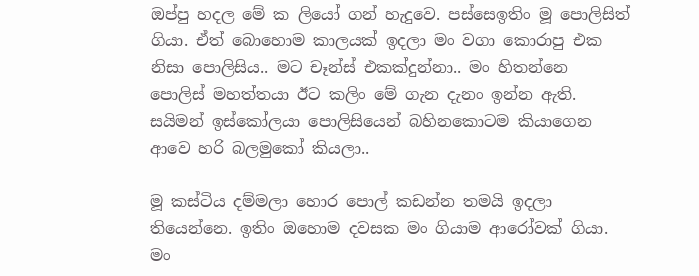ඔප්පු හදල මේ ක ලියෝ ගන් හැදුවෙ. පස්සෙඉතිං මූ පොලිසිත් ගියා. ඒත් බොහොම කාලයක් ඉදලා මං වගා කොරාපු එක නිසා පොලිසිය.. මට චෑන්ස් එකක්දුන්නා.. මං හිතන්නෙ පොලිස් මහත්තයා ඊට කලිං මේ ගැන දැනං ඉන්න ඇති. සයිමන් ඉස්කෝලයා පොලිසියෙන් බහිනකොටම කියාගෙන ආවෙ හරි බලමුකෝ කියලා..

මූ කස්ටිය දම්මලා හොර පොල් කඩන්න තමයි ඉදලා තියෙන්නෙ. ඉතිං ඔහොම දවසක මං ගියාම ආරෝවක් ගියා. මං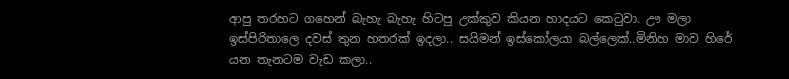ආපු තරහට ගහෙන් බැහැ බැහැ හිටපු උක්කුව කියන හාදයට කෙටුවා. ඌ මලා ඉස්පිරිතාලෙ දවස් තුන හතරක් ඉදලා.. සයිමන් ඉස්කෝලයා බල්ලෙක්..මිනිහ මාව හිරේ යන තැනටම වැඩ කලා..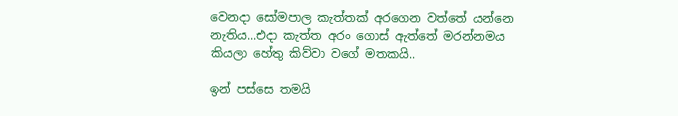වෙනදා සෝමපාල කැත්තක් අරගෙන වත්තේ යන්නෙ නැතිය...එදා කැත්ත අරං ගොස් ඇත්තේ මරන්නමය කියලා හේතු කිව්වා වගේ මතකයි..

ඉන් පස්සෙ තමයි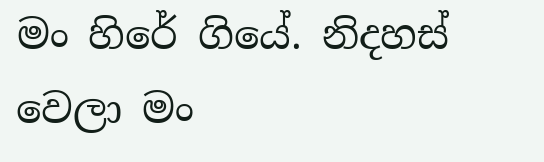මං හිරේ ගියේ. නිදහස් වෙලා මං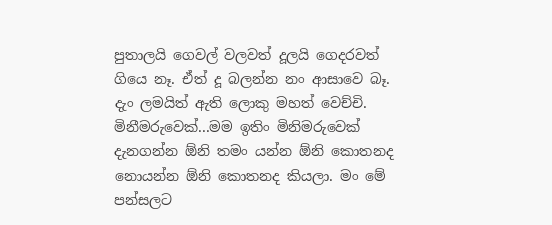පුතාලයි ගෙවල් වලවත් දූලයි ගෙදරවත් ගියෙ නෑ. ඒත් දූ බලන්න නං ආසාවෙ බෑ. දැං ලමයිත් ඇති ලොකු මහත් වෙච්චි. මිනීමරුවෙක්...මම ඉතිං මිනිමරුවෙක් දැනගන්න ඕනි තමං යන්න ඕනි කොතනද නොයන්න ඕනි කොතනද කියලා. මං මේ පන්සලට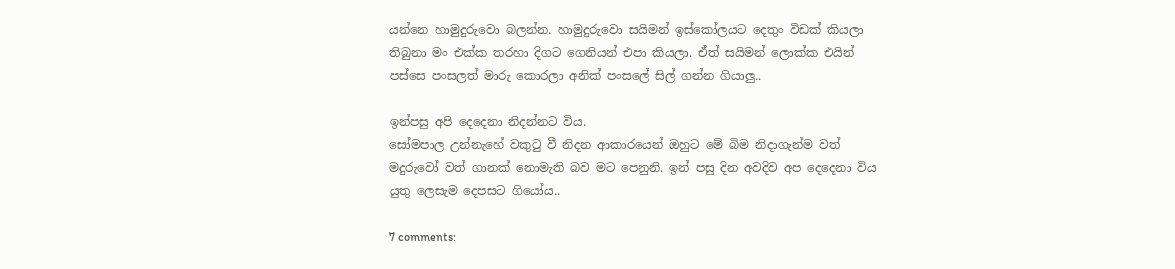යන්නෙ හාමුදුරුවො බලන්න. හාමුදුරුවො සයිමන් ඉස්කෝලයට දෙතුං විඩක් කියලා තිබුනා මං එක්ක තරහා දිගට ගෙනියන් එපා කියලා. ඒත් සයිමන් ලොක්ක එයින් පස්සෙ පංසලත් මාරු කොරලා අනික් පංසලේ සිල් ගන්න ගියාලු..

ඉන්පසු අපි දෙදෙනා නිදන්නට විය.
සෝමපාල උන්නැහේ වකුටු වී නිදන ආකාරයෙන් ඔහුට මේ බිම නිදාගැන්ම වත් මදුරුවෝ වත් ගානක් නොමැති බව මට පෙනුනි. ඉන් පසු දින අවදිව අප දෙදෙනා විය යුතු ලෙසැම දෙපසට ගියෝය..

7 comments: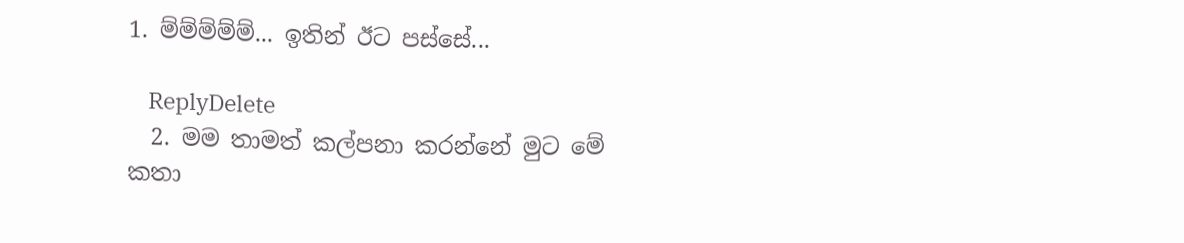1. ම්ම්ම්ම්ම්... ඉතින් ඊට පස්සේ...

    ReplyDelete
  2. මම තාමත් කල්පනා කරන්නේ මුට මේ කතා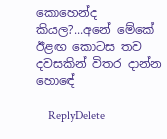කොහෙන්ද කියල?...අනේ මේකේ ඊළඟ කොටස තව දවසකින් විතර දාන්න හොඳේ

    ReplyDelete